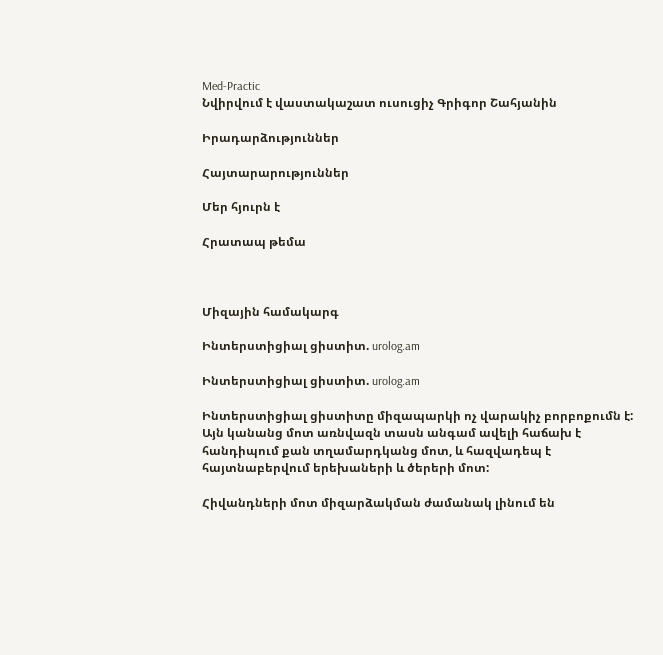Med-Practic
Նվիրվում է վաստակաշատ ուսուցիչ Գրիգոր Շահյանին

Իրադարձություններ

Հայտարարություններ

Մեր հյուրն է

Հրատապ թեմա



Միզային համակարգ

Ինտերստիցիալ ցիստիտ. urolog.am

Ինտերստիցիալ ցիստիտ. urolog.am

Ինտերստիցիալ ցիստիտը միզապարկի ոչ վարակիչ բորբոքումն է: Այն կանանց մոտ առնվազն տասն անգամ ավելի հաճախ է հանդիպում քան տղամարդկանց մոտ, և հազվադեպ է հայտնաբերվում երեխաների և ծերերի մոտ:

Հիվանդների մոտ միզարձակման ժամանակ լինում են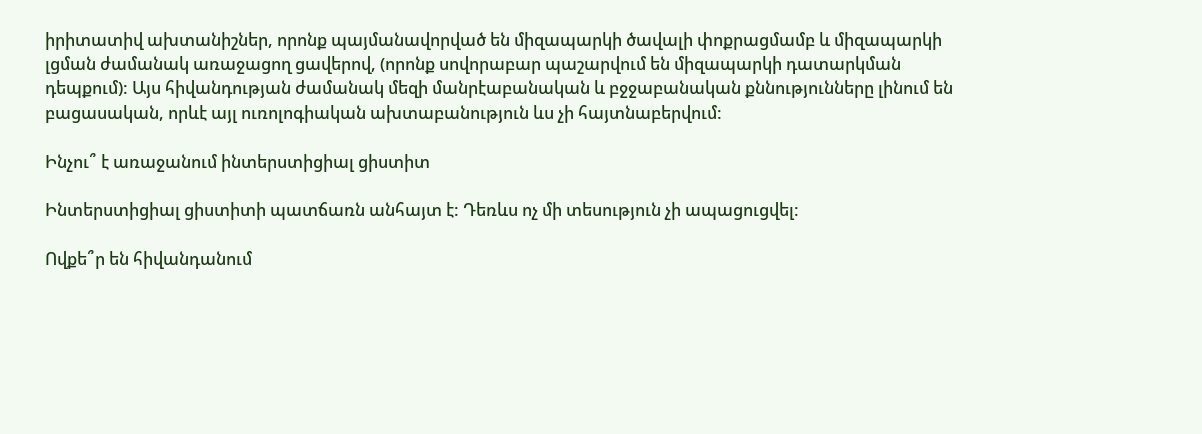իրիտատիվ ախտանիշներ, որոնք պայմանավորված են միզապարկի ծավալի փոքրացմամբ և միզապարկի լցման ժամանակ առաջացող ցավերով, (որոնք սովորաբար պաշարվում են միզապարկի դատարկման դեպքում): Այս հիվանդության ժամանակ մեզի մանրէաբանական և բջջաբանական քննությունները լինում են բացասական, որևէ այլ ուռոլոգիական ախտաբանություն ևս չի հայտնաբերվում:

Ինչու՞ է առաջանում ինտերստիցիալ ցիստիտ

Ինտերստիցիալ ցիստիտի պատճառն անհայտ է: Դեռևս ոչ մի տեսություն չի ապացուցվել:

Ովքե՞ր են հիվանդանում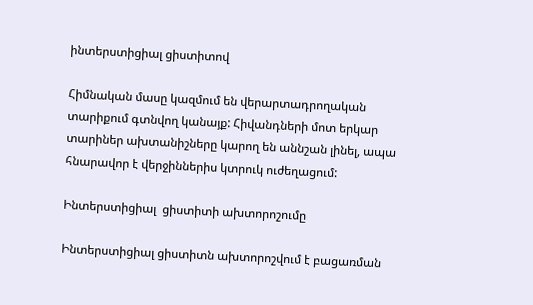ինտերստիցիալ ցիստիտով

Հիմնական մասը կազմում են վերարտադրողական տարիքում գտնվող կանայք: Հիվանդների մոտ երկար տարիներ ախտանիշները կարող են աննշան լինել, ապա հնարավոր է վերջիններիս կտրուկ ուժեղացում:

Ինտերստիցիալ  ցիստիտի ախտորոշումը

Ինտերստիցիալ ցիստիտն ախտորոշվում է բացառման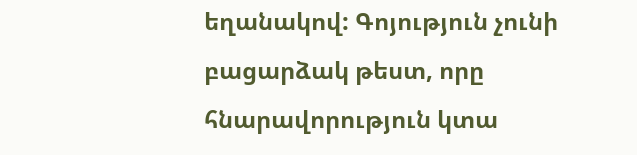եղանակով: Գոյություն չունի բացարձակ թեստ, որը հնարավորություն կտա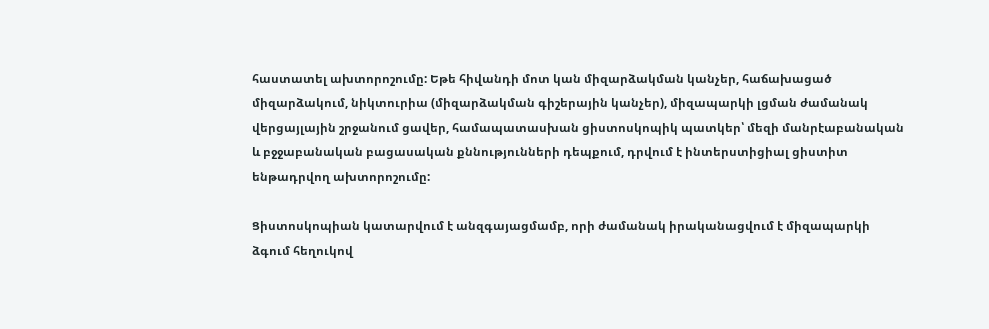հաստատել ախտորոշումը: Եթե հիվանդի մոտ կան միզարձակման կանչեր, հաճախացած միզարձակում, նիկտուրիա (միզարձակման գիշերային կանչեր), միզապարկի լցման ժամանակ վերցայլային շրջանում ցավեր, համապատասխան ցիստոսկոպիկ պատկեր՝ մեզի մանրէաբանական և բջջաբանական բացասական քննությունների դեպքում, դրվում է ինտերստիցիալ ցիստիտ ենթադրվող ախտորոշումը:

Ցիստոսկոպիան կատարվում է անզգայացմամբ, որի ժամանակ իրականացվում է միզապարկի ձգում հեղուկով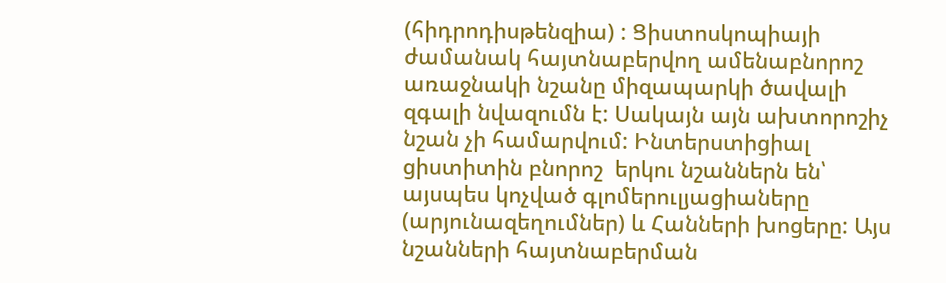(հիդրոդիսթենզիա) : Ցիստոսկոպիայի ժամանակ հայտնաբերվող ամենաբնորոշ առաջնակի նշանը միզապարկի ծավալի զգալի նվազումն է: Սակայն այն ախտորոշիչ նշան չի համարվում: Ինտերստիցիալ ցիստիտին բնորոշ  երկու նշաններն են՝ այսպես կոչված գլոմերուլյացիաները (արյունազեղումներ) և Հանների խոցերը: Այս նշանների հայտնաբերման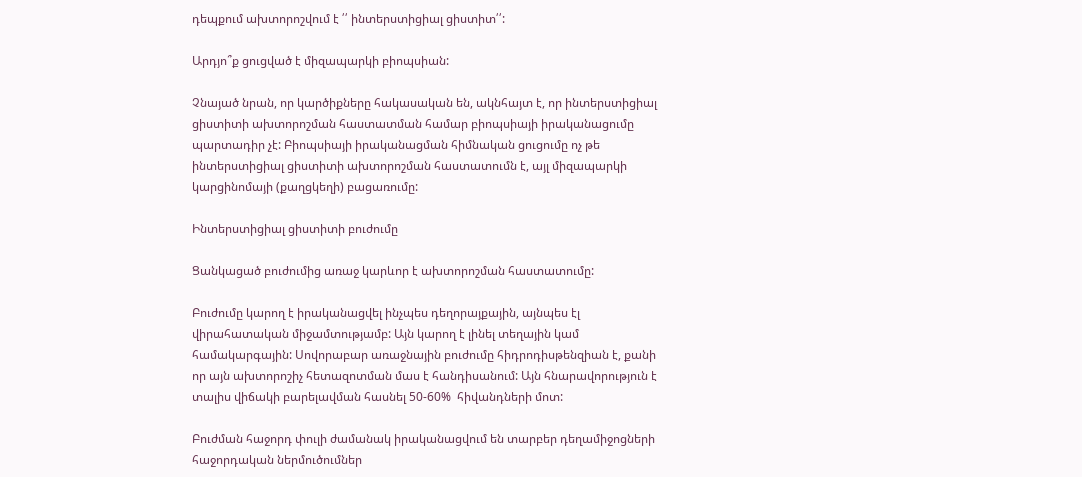դեպքում ախտորոշվում է ՛՛ ինտերստիցիալ ցիստիտ՛՛:

Արդյո՞ք ցուցված է միզապարկի բիոպսիան:

Չնայած նրան, որ կարծիքները հակասական են, ակնհայտ է, որ ինտերստիցիալ ցիստիտի ախտորոշման հաստատման համար բիոպսիայի իրականացումը պարտադիր չէ: Բիոպսիայի իրականացման հիմնական ցուցումը ոչ թե ինտերստիցիալ ցիստիտի ախտորոշման հաստատումն է, այլ միզապարկի կարցինոմայի (քաղցկեղի) բացառումը:

Ինտերստիցիալ ցիստիտի բուժումը

Ցանկացած բուժումից առաջ կարևոր է ախտորոշման հաստատումը:

Բուժումը կարող է իրականացվել ինչպես դեղորայքային, այնպես էլ վիրահատական միջամտությամբ: Այն կարող է լինել տեղային կամ համակարգային: Սովորաբար առաջնային բուժումը հիդրոդիսթենզիան է, քանի որ այն ախտորոշիչ հետազոտման մաս է հանդիսանում: Այն հնարավորություն է տալիս վիճակի բարելավման հասնել 50-60%  հիվանդների մոտ:

Բուժման հաջորդ փուլի ժամանակ իրականացվում են տարբեր դեղամիջոցների հաջորդական ներմուծումներ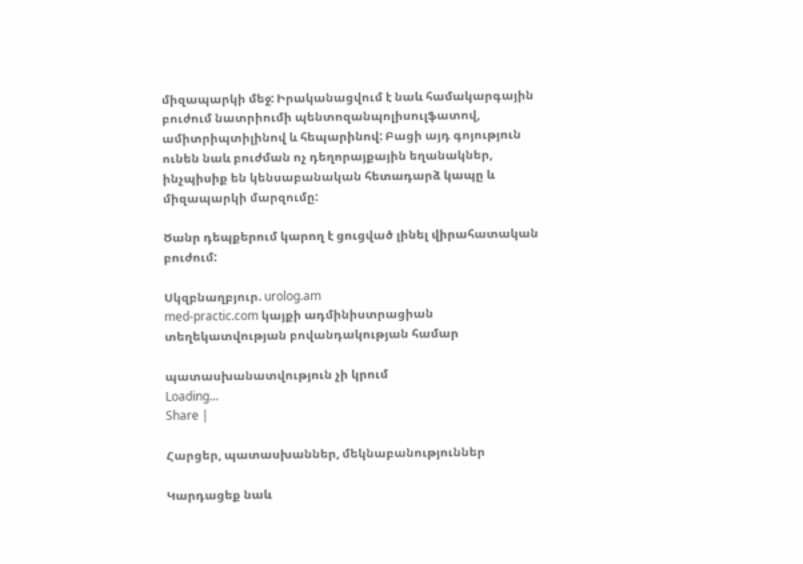միզապարկի մեջ: Իրականացվում է նաև համակարգային բուժում նատրիումի պենտոզանպոլիսուլֆատով, ամիտրիպտիլինով և հեպարինով: Բացի այդ գոյություն ունեն նաև բուժման ոչ դեղորայքային եղանակներ, ինչպիսիք են կենսաբանական հետադարձ կապը և միզապարկի մարզումը:

Ծանր դեպքերում կարող է ցուցված լինել վիրահատական բուժում:

Սկզբնաղբյուր. urolog.am
med-practic.com կայքի ադմինիստրացիան տեղեկատվության բովանդակության համար

պատասխանատվություն չի կրում
Loading...
Share |

Հարցեր, պատասխաններ, մեկնաբանություններ

Կարդացեք նաև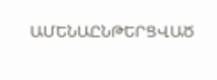ԱՄԵՆԱԸՆԹԵՐՑՎԱԾ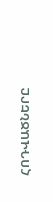ՀՈԴՎԱԾՆԵՐԸ